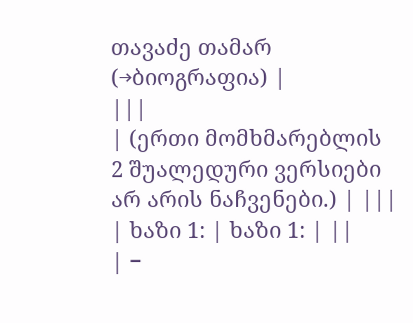თავაძე თამარ
(→ბიოგრაფია) |
|||
| (ერთი მომხმარებლის 2 შუალედური ვერსიები არ არის ნაჩვენები.) | |||
| ხაზი 1: | ხაზი 1: | ||
| −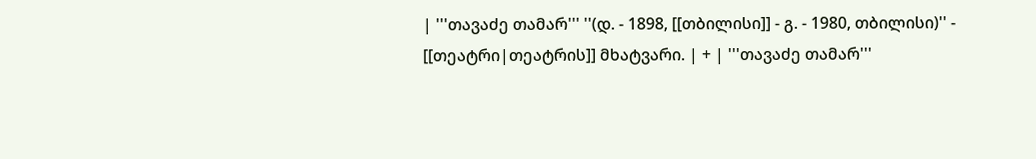| '''თავაძე თამარ''' ''(დ. - 1898, [[თბილისი]] - გ. - 1980, თბილისი)'' - [[თეატრი|თეატრის]] მხატვარი. | + | '''თავაძე თამარ'''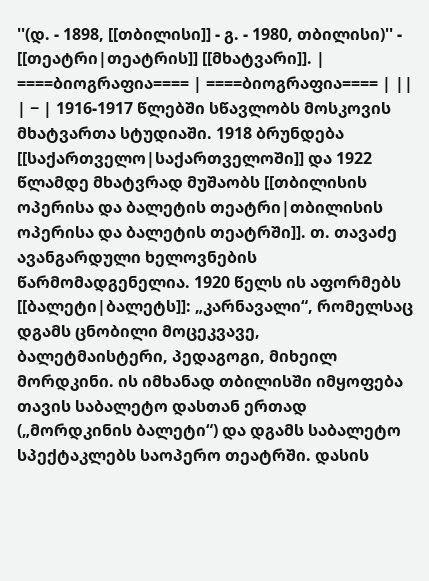''(დ. - 1898, [[თბილისი]] - გ. - 1980, თბილისი)'' - [[თეატრი|თეატრის]] [[მხატვარი]]. |
====ბიოგრაფია==== | ====ბიოგრაფია==== | ||
| − | 1916-1917 წლებში სწავლობს მოსკოვის მხატვართა სტუდიაში. 1918 ბრუნდება [[საქართველო|საქართველოში]] და 1922 წლამდე მხატვრად მუშაობს [[თბილისის ოპერისა და ბალეტის თეატრი|თბილისის ოპერისა და ბალეტის თეატრში]]. თ. თავაძე ავანგარდული ხელოვნების წარმომადგენელია. 1920 წელს ის აფორმებს [[ბალეტი|ბალეტს]]: „კარნავალი“, რომელსაც დგამს ცნობილი მოცეკვავე, ბალეტმაისტერი, პედაგოგი, მიხეილ მორდკინი. ის იმხანად თბილისში იმყოფება თავის საბალეტო დასთან ერთად („მორდკინის ბალეტი“) და დგამს საბალეტო სპექტაკლებს საოპერო თეატრში. დასის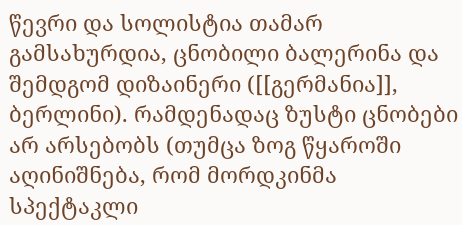წევრი და სოლისტია თამარ გამსახურდია, ცნობილი ბალერინა და შემდგომ დიზაინერი ([[გერმანია]], ბერლინი). რამდენადაც ზუსტი ცნობები არ არსებობს (თუმცა ზოგ წყაროში აღინიშნება, რომ მორდკინმა სპექტაკლი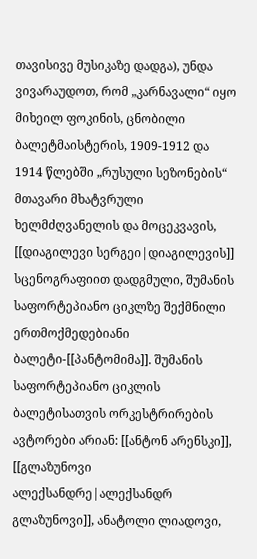თავისივე მუსიკაზე დადგა), უნდა ვივარაუდოთ, რომ „კარნავალი“ იყო მიხეილ ფოკინის, ცნობილი ბალეტმაისტერის, 1909-1912 და 1914 წლებში „რუსული სეზონების“ მთავარი მხატვრული ხელმძღვანელის და მოცეკვავის, [[დიაგილევი სერგეი|დიაგილევის]] სცენოგრაფიით დადგმული, შუმანის საფორტეპიანო ციკლზე შექმნილი ერთმოქმედებიანი ბალეტი-[[პანტომიმა]]. შუმანის საფორტეპიანო ციკლის ბალეტისათვის ორკესტრირების ავტორები არიან: [[ანტონ არენსკი]], [[გლაზუნოვი ალექსანდრე|ალექსანდრ გლაზუნოვი]], ანატოლი ლიადოვი,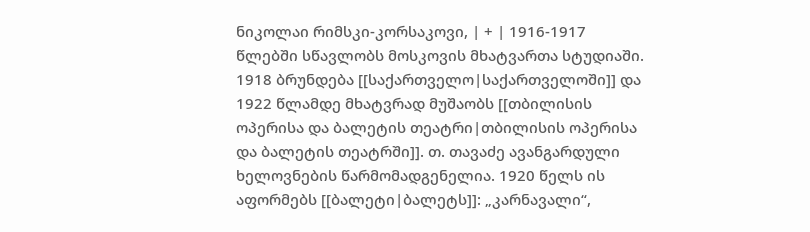ნიკოლაი რიმსკი-კორსაკოვი, | + | 1916-1917 წლებში სწავლობს მოსკოვის მხატვართა სტუდიაში. 1918 ბრუნდება [[საქართველო|საქართველოში]] და 1922 წლამდე მხატვრად მუშაობს [[თბილისის ოპერისა და ბალეტის თეატრი|თბილისის ოპერისა და ბალეტის თეატრში]]. თ. თავაძე ავანგარდული ხელოვნების წარმომადგენელია. 1920 წელს ის აფორმებს [[ბალეტი|ბალეტს]]: „კარნავალი“,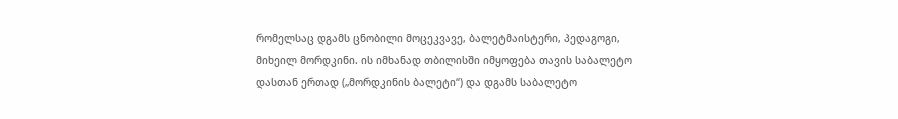რომელსაც დგამს ცნობილი მოცეკვავე, ბალეტმაისტერი, პედაგოგი, მიხეილ მორდკინი. ის იმხანად თბილისში იმყოფება თავის საბალეტო დასთან ერთად („მორდკინის ბალეტი“) და დგამს საბალეტო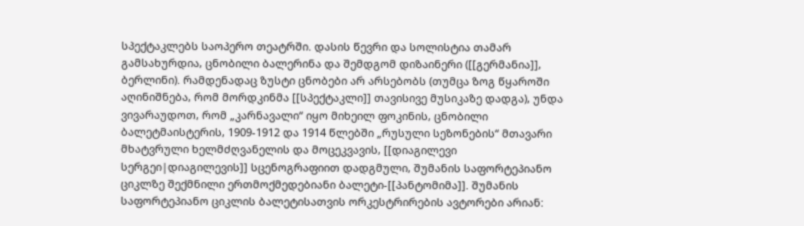სპექტაკლებს საოპერო თეატრში. დასის წევრი და სოლისტია თამარ გამსახურდია, ცნობილი ბალერინა და შემდგომ დიზაინერი ([[გერმანია]], ბერლინი). რამდენადაც ზუსტი ცნობები არ არსებობს (თუმცა ზოგ წყაროში აღინიშნება, რომ მორდკინმა [[სპექტაკლი]] თავისივე მუსიკაზე დადგა), უნდა ვივარაუდოთ, რომ „კარნავალი“ იყო მიხეილ ფოკინის, ცნობილი ბალეტმაისტერის, 1909-1912 და 1914 წლებში „რუსული სეზონების“ მთავარი მხატვრული ხელმძღვანელის და მოცეკვავის, [[დიაგილევი სერგეი|დიაგილევის]] სცენოგრაფიით დადგმული, შუმანის საფორტეპიანო ციკლზე შექმნილი ერთმოქმედებიანი ბალეტი-[[პანტომიმა]]. შუმანის საფორტეპიანო ციკლის ბალეტისათვის ორკესტრირების ავტორები არიან: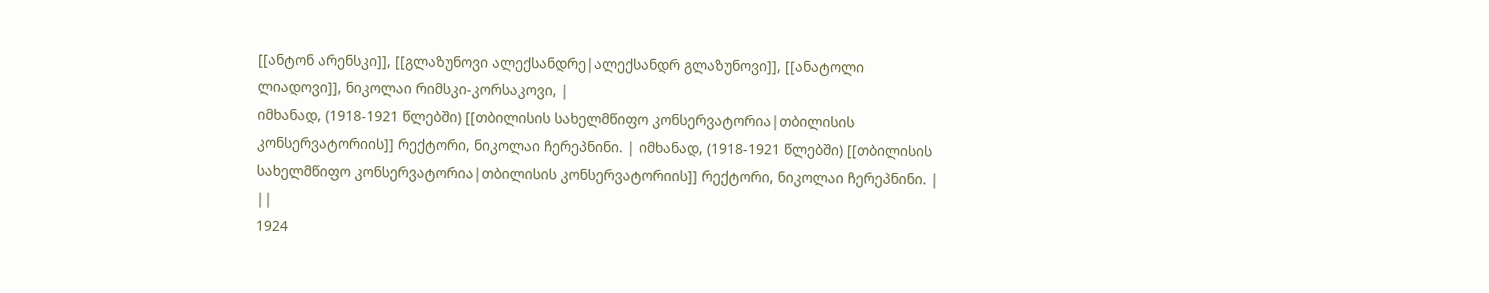[[ანტონ არენსკი]], [[გლაზუნოვი ალექსანდრე|ალექსანდრ გლაზუნოვი]], [[ანატოლი ლიადოვი]], ნიკოლაი რიმსკი-კორსაკოვი, |
იმხანად, (1918-1921 წლებში) [[თბილისის სახელმწიფო კონსერვატორია|თბილისის კონსერვატორიის]] რექტორი, ნიკოლაი ჩერეპნინი. | იმხანად, (1918-1921 წლებში) [[თბილისის სახელმწიფო კონსერვატორია|თბილისის კონსერვატორიის]] რექტორი, ნიკოლაი ჩერეპნინი. | ||
1924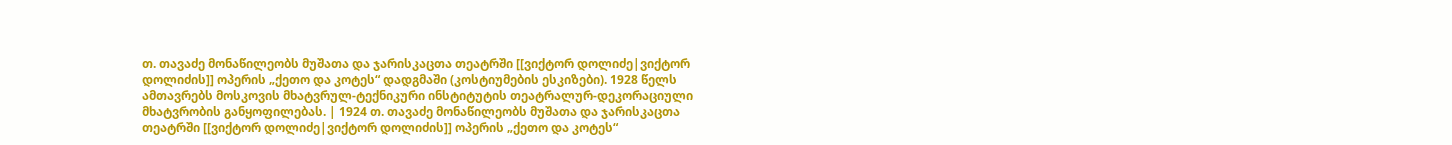თ. თავაძე მონაწილეობს მუშათა და ჯარისკაცთა თეატრში [[ვიქტორ დოლიძე|ვიქტორ დოლიძის]] ოპერის „ქეთო და კოტეს“ დადგმაში (კოსტიუმების ესკიზები). 1928 წელს ამთავრებს მოსკოვის მხატვრულ-ტექნიკური ინსტიტუტის თეატრალურ-დეკორაციული მხატვრობის განყოფილებას. | 1924 თ. თავაძე მონაწილეობს მუშათა და ჯარისკაცთა თეატრში [[ვიქტორ დოლიძე|ვიქტორ დოლიძის]] ოპერის „ქეთო და კოტეს“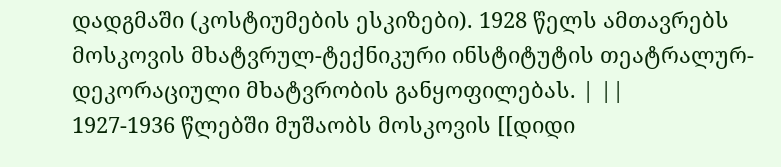დადგმაში (კოსტიუმების ესკიზები). 1928 წელს ამთავრებს მოსკოვის მხატვრულ-ტექნიკური ინსტიტუტის თეატრალურ-დეკორაციული მხატვრობის განყოფილებას. | ||
1927-1936 წლებში მუშაობს მოსკოვის [[დიდი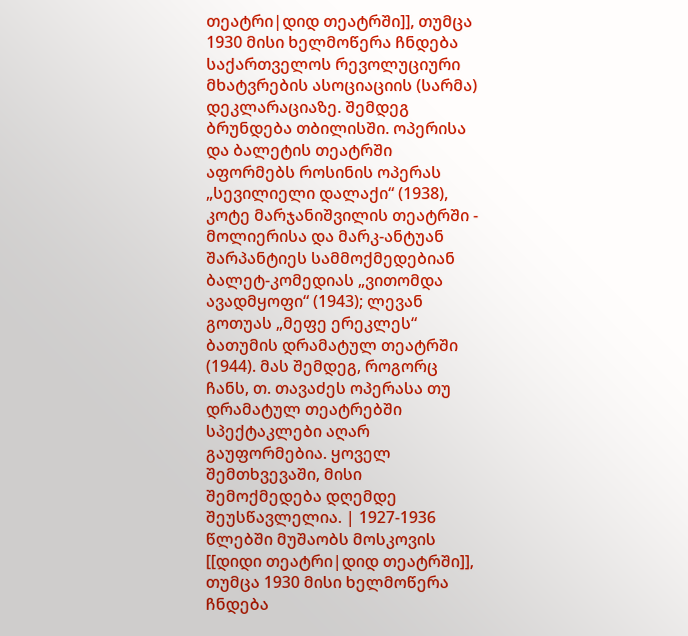თეატრი|დიდ თეატრში]], თუმცა 1930 მისი ხელმოწერა ჩნდება საქართველოს რევოლუციური მხატვრების ასოციაციის (სარმა) დეკლარაციაზე. შემდეგ ბრუნდება თბილისში. ოპერისა და ბალეტის თეატრში აფორმებს როსინის ოპერას „სევილიელი დალაქი“ (1938), კოტე მარჯანიშვილის თეატრში - მოლიერისა და მარკ-ანტუან შარპანტიეს სამმოქმედებიან ბალეტ-კომედიას „ვითომდა ავადმყოფი“ (1943); ლევან გოთუას „მეფე ერეკლეს“ ბათუმის დრამატულ თეატრში (1944). მას შემდეგ, როგორც ჩანს, თ. თავაძეს ოპერასა თუ დრამატულ თეატრებში სპექტაკლები აღარ გაუფორმებია. ყოველ შემთხვევაში, მისი შემოქმედება დღემდე შეუსწავლელია. | 1927-1936 წლებში მუშაობს მოსკოვის [[დიდი თეატრი|დიდ თეატრში]], თუმცა 1930 მისი ხელმოწერა ჩნდება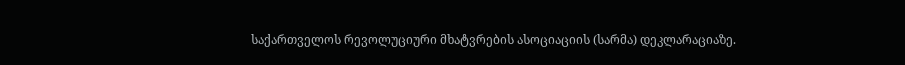საქართველოს რევოლუციური მხატვრების ასოციაციის (სარმა) დეკლარაციაზე.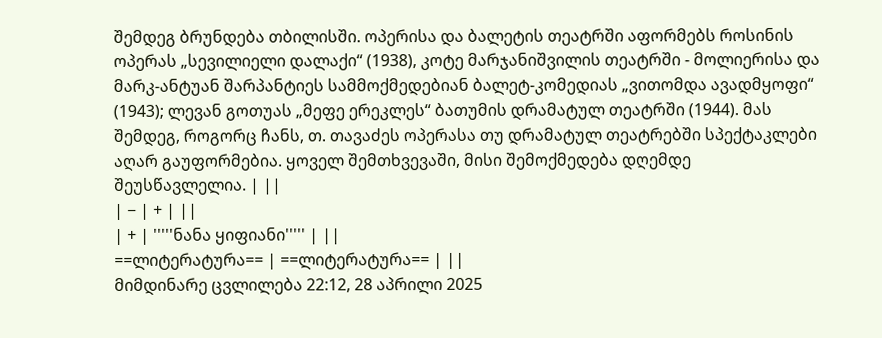შემდეგ ბრუნდება თბილისში. ოპერისა და ბალეტის თეატრში აფორმებს როსინის ოპერას „სევილიელი დალაქი“ (1938), კოტე მარჯანიშვილის თეატრში - მოლიერისა და მარკ-ანტუან შარპანტიეს სამმოქმედებიან ბალეტ-კომედიას „ვითომდა ავადმყოფი“ (1943); ლევან გოთუას „მეფე ერეკლეს“ ბათუმის დრამატულ თეატრში (1944). მას შემდეგ, როგორც ჩანს, თ. თავაძეს ოპერასა თუ დრამატულ თეატრებში სპექტაკლები აღარ გაუფორმებია. ყოველ შემთხვევაში, მისი შემოქმედება დღემდე შეუსწავლელია. | ||
| − | + | ||
| + | '''''ნანა ყიფიანი''''' | ||
==ლიტერატურა== | ==ლიტერატურა== | ||
მიმდინარე ცვლილება 22:12, 28 აპრილი 2025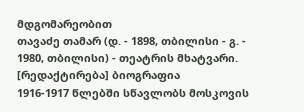მდგომარეობით
თავაძე თამარ (დ. - 1898, თბილისი - გ. - 1980, თბილისი) - თეატრის მხატვარი.
[რედაქტირება] ბიოგრაფია
1916-1917 წლებში სწავლობს მოსკოვის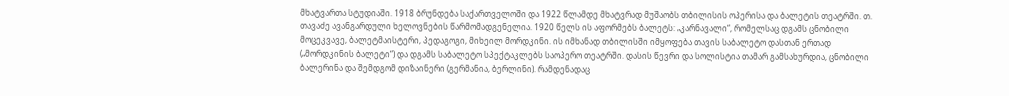მხატვართა სტუდიაში. 1918 ბრუნდება საქართველოში და 1922 წლამდე მხატვრად მუშაობს თბილისის ოპერისა და ბალეტის თეატრში. თ. თავაძე ავანგარდული ხელოვნების წარმომადგენელია. 1920 წელს ის აფორმებს ბალეტს: „კარნავალი“, რომელსაც დგამს ცნობილი მოცეკვავე, ბალეტმაისტერი, პედაგოგი, მიხეილ მორდკინი. ის იმხანად თბილისში იმყოფება თავის საბალეტო დასთან ერთად („მორდკინის ბალეტი“) და დგამს საბალეტო სპექტაკლებს საოპერო თეატრში. დასის წევრი და სოლისტია თამარ გამსახურდია, ცნობილი ბალერინა და შემდგომ დიზაინერი (გერმანია, ბერლინი). რამდენადაც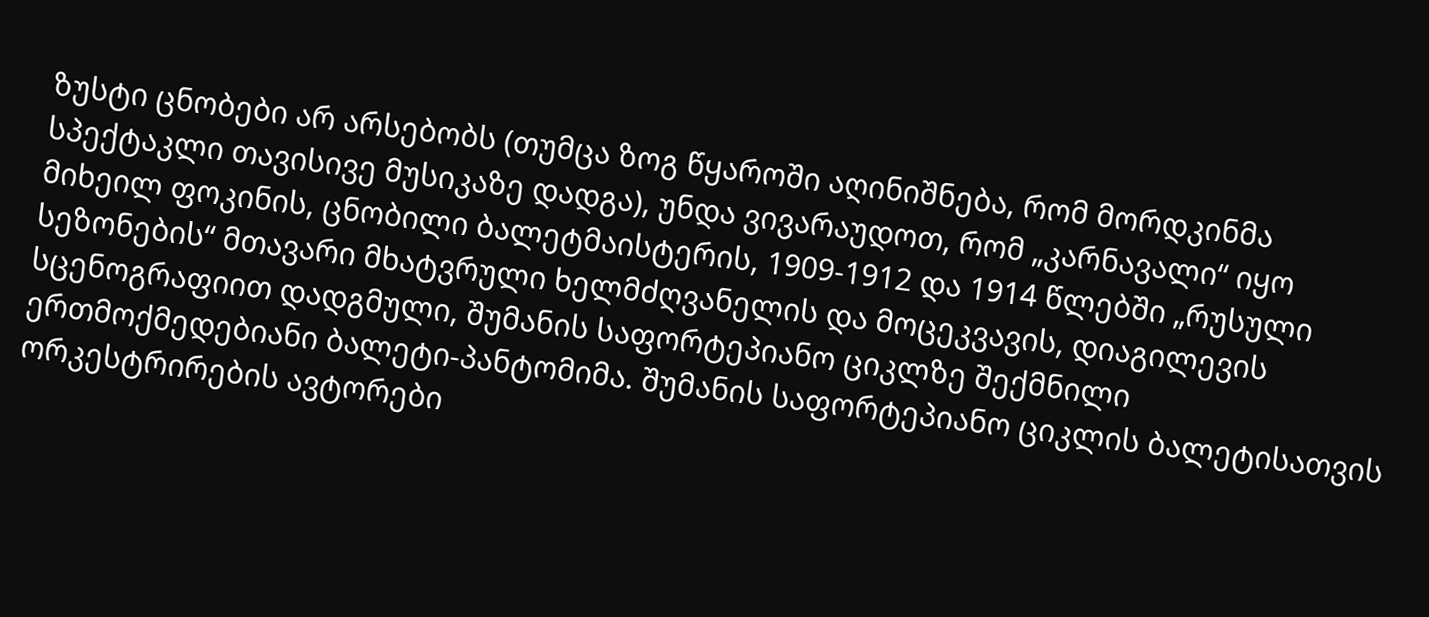ზუსტი ცნობები არ არსებობს (თუმცა ზოგ წყაროში აღინიშნება, რომ მორდკინმა სპექტაკლი თავისივე მუსიკაზე დადგა), უნდა ვივარაუდოთ, რომ „კარნავალი“ იყო მიხეილ ფოკინის, ცნობილი ბალეტმაისტერის, 1909-1912 და 1914 წლებში „რუსული სეზონების“ მთავარი მხატვრული ხელმძღვანელის და მოცეკვავის, დიაგილევის სცენოგრაფიით დადგმული, შუმანის საფორტეპიანო ციკლზე შექმნილი ერთმოქმედებიანი ბალეტი-პანტომიმა. შუმანის საფორტეპიანო ციკლის ბალეტისათვის ორკესტრირების ავტორები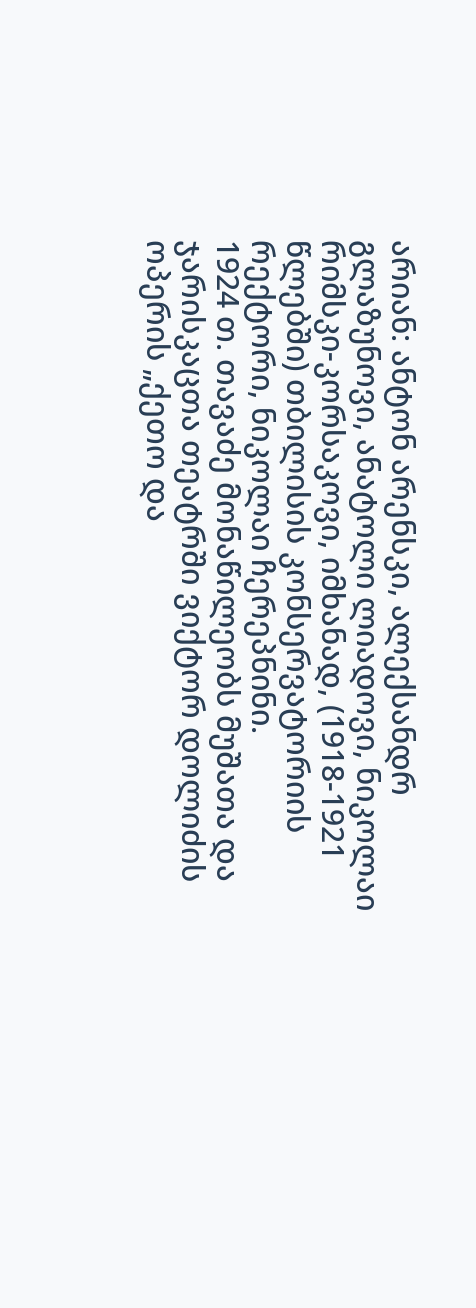არიან: ანტონ არენსკი, ალექსანდრ გლაზუნოვი, ანატოლი ლიადოვი, ნიკოლაი რიმსკი-კორსაკოვი, იმხანად, (1918-1921 წლებში) თბილისის კონსერვატორიის რექტორი, ნიკოლაი ჩერეპნინი.
1924 თ. თავაძე მონაწილეობს მუშათა და ჯარისკაცთა თეატრში ვიქტორ დოლიძის ოპერის „ქეთო და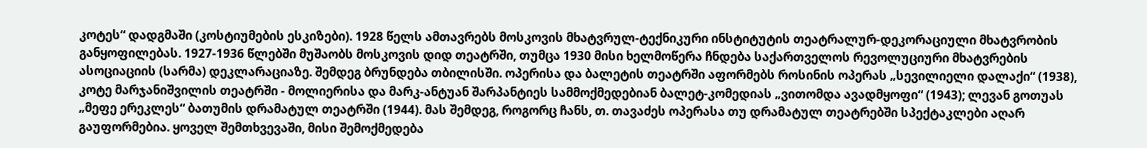კოტეს“ დადგმაში (კოსტიუმების ესკიზები). 1928 წელს ამთავრებს მოსკოვის მხატვრულ-ტექნიკური ინსტიტუტის თეატრალურ-დეკორაციული მხატვრობის განყოფილებას. 1927-1936 წლებში მუშაობს მოსკოვის დიდ თეატრში, თუმცა 1930 მისი ხელმოწერა ჩნდება საქართველოს რევოლუციური მხატვრების ასოციაციის (სარმა) დეკლარაციაზე. შემდეგ ბრუნდება თბილისში. ოპერისა და ბალეტის თეატრში აფორმებს როსინის ოპერას „სევილიელი დალაქი“ (1938), კოტე მარჯანიშვილის თეატრში - მოლიერისა და მარკ-ანტუან შარპანტიეს სამმოქმედებიან ბალეტ-კომედიას „ვითომდა ავადმყოფი“ (1943); ლევან გოთუას „მეფე ერეკლეს“ ბათუმის დრამატულ თეატრში (1944). მას შემდეგ, როგორც ჩანს, თ. თავაძეს ოპერასა თუ დრამატულ თეატრებში სპექტაკლები აღარ გაუფორმებია. ყოველ შემთხვევაში, მისი შემოქმედება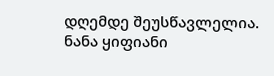დღემდე შეუსწავლელია.
ნანა ყიფიანი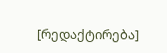[რედაქტირება]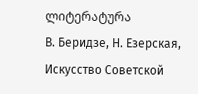ლიტერატურა
В. Беридзе, Н. Езерская, Искусство Советской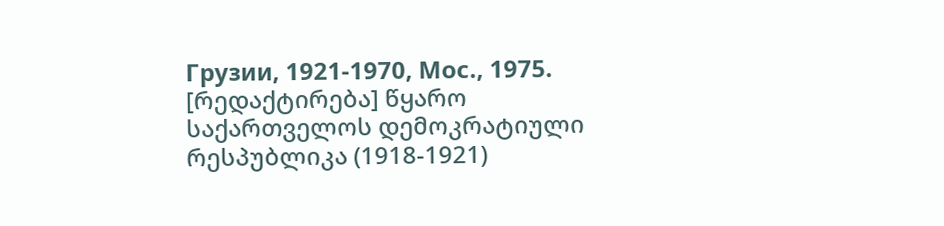Грузии, 1921-1970, Мос., 1975.
[რედაქტირება] წყარო
საქართველოს დემოკრატიული რესპუბლიკა (1918-1921)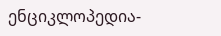ენციკლოპედია-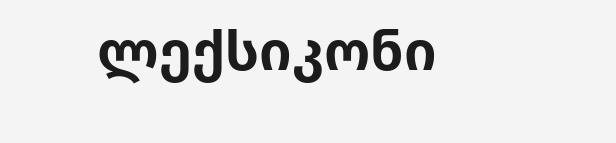ლექსიკონი